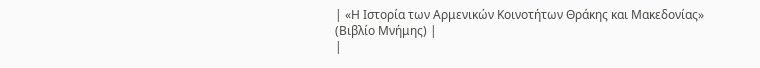| «Η Ιστορία των Αρμενικών Κοινοτήτων Θράκης και Μακεδονίας» (Βιβλίο Μνήμης) |
|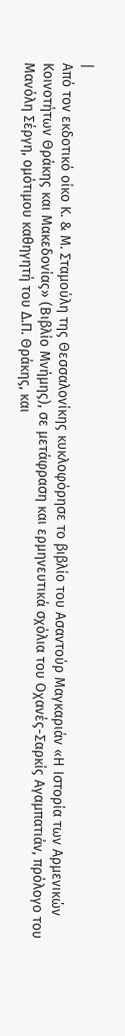|
Από τον εκδοτικό οίκο Κ. & Μ. Σταμούλη της Θεσσαλονίκης κυκλοφόρησε το βιβλίο του Ασαντούρ Μαγκαριάν «Η Ιστορία των Αρμενικών Κοινοτήτων Θράκης και Μακεδονίας» (Βιβλίο Μνήμης), σε μετάφραση και ερμηνευτικά σχόλια του Οχανές-Σαρκίς Αγαμπατιάν, πρόλογο του Μανόλη Σέργη, ομότιμου καθηγητή του Δ.Π. Θράκης, και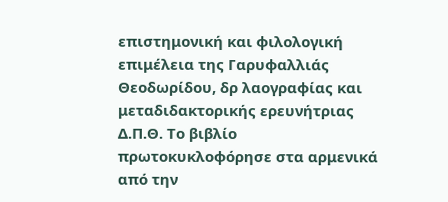επιστημονική και φιλολογική επιμέλεια της Γαρυφαλλιάς Θεοδωρίδου, δρ λαογραφίας και μεταδιδακτορικής ερευνήτριας Δ.Π.Θ. Το βιβλίο πρωτοκυκλοφόρησε στα αρμενικά από την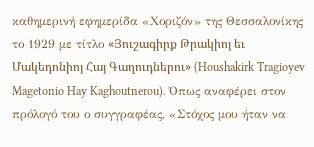καθημερινή εφημερίδα «Χοριζόν» της Θεσσαλονίκης το 1929 με τίτλο «Յուշագիրք Թրակիոյ եւ Մակեդոնիոյ Հայ Գաղուդներու» (Houshakirk Tragioyev Magetonio Hay Kaghoutnerou). Όπως αναφέρει στον πρόλογό του ο συγγραφέας, «Στόχος μου ήταν να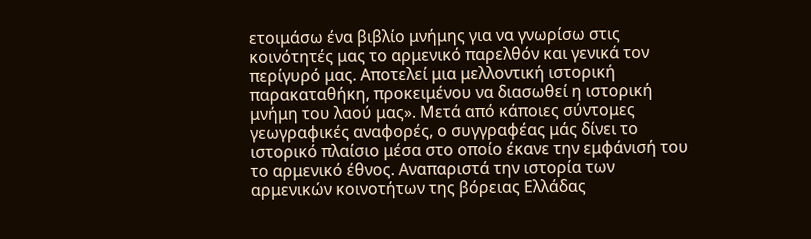ετοιμάσω ένα βιβλίο μνήμης για να γνωρίσω στις κοινότητές μας το αρμενικό παρελθόν και γενικά τον περίγυρό μας. Αποτελεί μια μελλοντική ιστορική παρακαταθήκη, προκειμένου να διασωθεί η ιστορική μνήμη του λαού μας». Μετά από κάποιες σύντομες γεωγραφικές αναφορές, ο συγγραφέας μάς δίνει το ιστορικό πλαίσιο μέσα στο οποίο έκανε την εμφάνισή του το αρμενικό έθνος. Αναπαριστά την ιστορία των αρμενικών κοινοτήτων της βόρειας Ελλάδας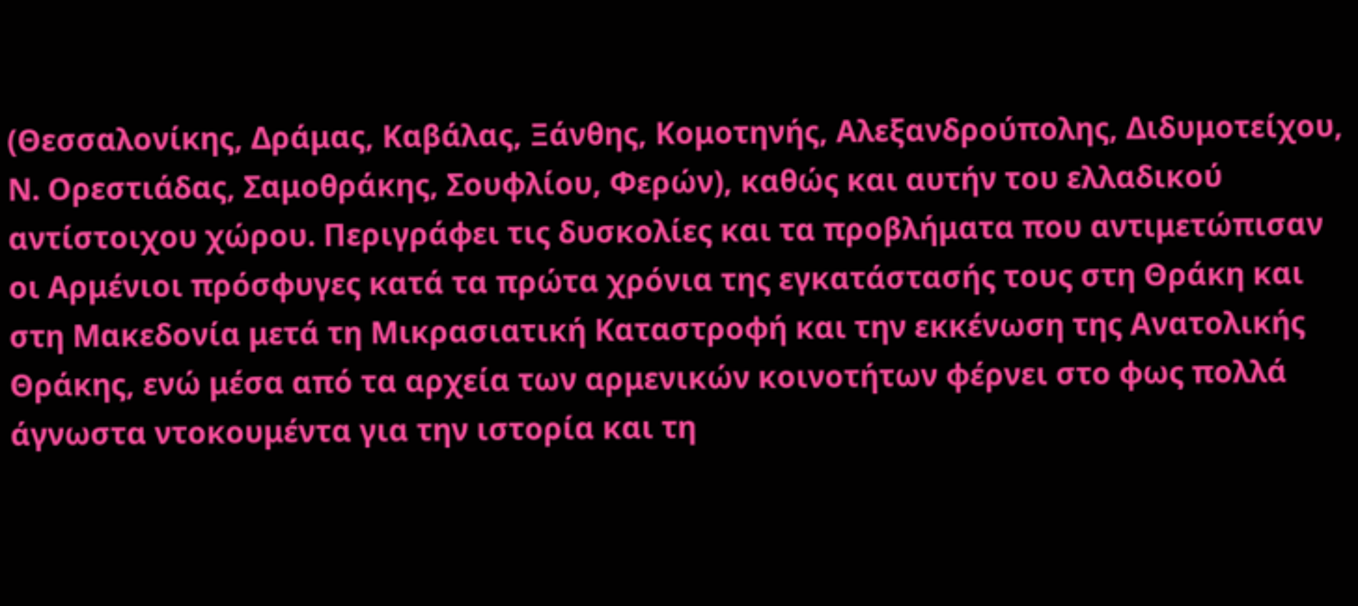(Θεσσαλονίκης, Δράμας, Καβάλας, Ξάνθης, Κομοτηνής, Αλεξανδρούπολης, Διδυμοτείχου, Ν. Ορεστιάδας, Σαμοθράκης, Σουφλίου, Φερών), καθώς και αυτήν του ελλαδικού αντίστοιχου χώρου. Περιγράφει τις δυσκολίες και τα προβλήματα που αντιμετώπισαν οι Αρμένιοι πρόσφυγες κατά τα πρώτα χρόνια της εγκατάστασής τους στη Θράκη και στη Μακεδονία μετά τη Μικρασιατική Καταστροφή και την εκκένωση της Ανατολικής Θράκης, ενώ μέσα από τα αρχεία των αρμενικών κοινοτήτων φέρνει στο φως πολλά άγνωστα ντοκουμέντα για την ιστορία και τη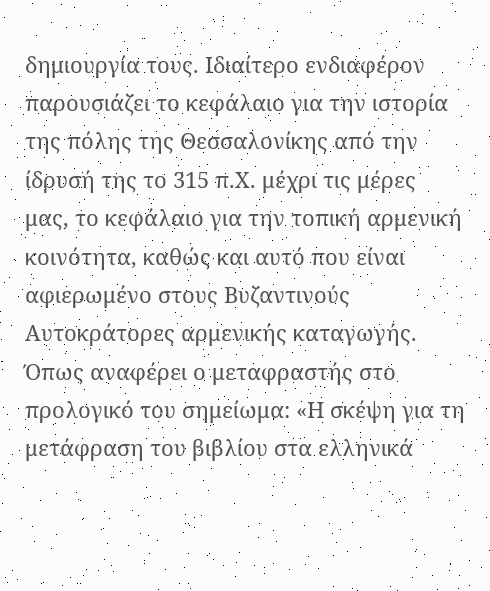δημιουργία τους. Ιδιαίτερο ενδιαφέρον παρουσιάζει το κεφάλαιο για την ιστορία της πόλης της Θεσσαλονίκης από την ίδρυσή της το 315 π.Χ. μέχρι τις μέρες μας, το κεφάλαιο για την τοπική αρμενική κοινότητα, καθώς και αυτό που είναι αφιερωμένο στους Βυζαντινούς Αυτοκράτορες αρμενικής καταγωγής. Όπως αναφέρει ο μεταφραστής στο προλογικό του σημείωμα: «Η σκέψη για τη μετάφραση του βιβλίου στα ελληνικά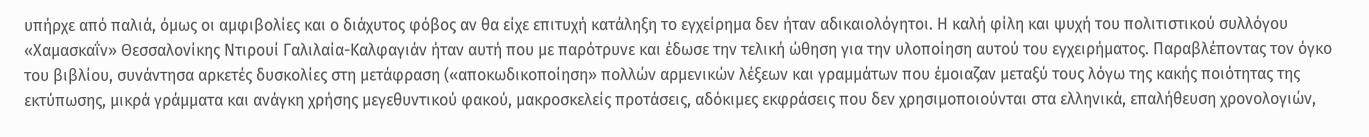υπήρχε από παλιά, όμως οι αμφιβολίες και ο διάχυτος φόβος αν θα είχε επιτυχή κατάληξη το εγχείρημα δεν ήταν αδικαιολόγητοι. Η καλή φίλη και ψυχή του πολιτιστικού συλλόγου «Χαμασκαΐν» Θεσσαλονίκης Ντιρουί Γαλιλαία-Καλφαγιάν ήταν αυτή που με παρότρυνε και έδωσε την τελική ώθηση για την υλοποίηση αυτού του εγχειρήματος. Παραβλέποντας τον όγκο του βιβλίου, συνάντησα αρκετές δυσκολίες στη μετάφραση («αποκωδικοποίηση» πολλών αρμενικών λέξεων και γραμμάτων που έμοιαζαν μεταξύ τους λόγω της κακής ποιότητας της εκτύπωσης, μικρά γράμματα και ανάγκη χρήσης μεγεθυντικού φακού, μακροσκελείς προτάσεις, αδόκιμες εκφράσεις που δεν χρησιμοποιούνται στα ελληνικά, επαλήθευση χρονολογιών,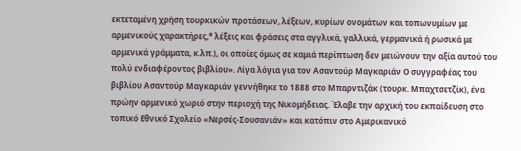εκτεταμένη χρήση τουρκικών προτάσεων, λέξεων, κυρίων ονομάτων και τοπωνυμίων με αρμενικούς χαρακτήρες,* λέξεις και φράσεις στα αγγλικά, γαλλικά, γερμανικά ή ρωσικά με αρμενικά γράμματα, κ.λπ.), οι οποίες όμως σε καμιά περίπτωση δεν μειώνουν την αξία αυτού του πολύ ενδιαφέροντος βιβλίου». Λίγα λόγια για τον Ασαντούρ Μαγκαριάν Ο συγγραφέας του βιβλίου Ασαντούρ Μαγκαριάν γεννήθηκε το 1888 στο Μπαρντιζάκ (τουρκ. Μπαχτσετζίκ), ένα πρώην αρμενικό χωριό στην περιοχή της Νικομήδειας. Έλαβε την αρχική του εκπαίδευση στο τοπικό Εθνικό Σχολείο «Νερσές-Σουσανιάν» και κατόπιν στο Αμερικανικό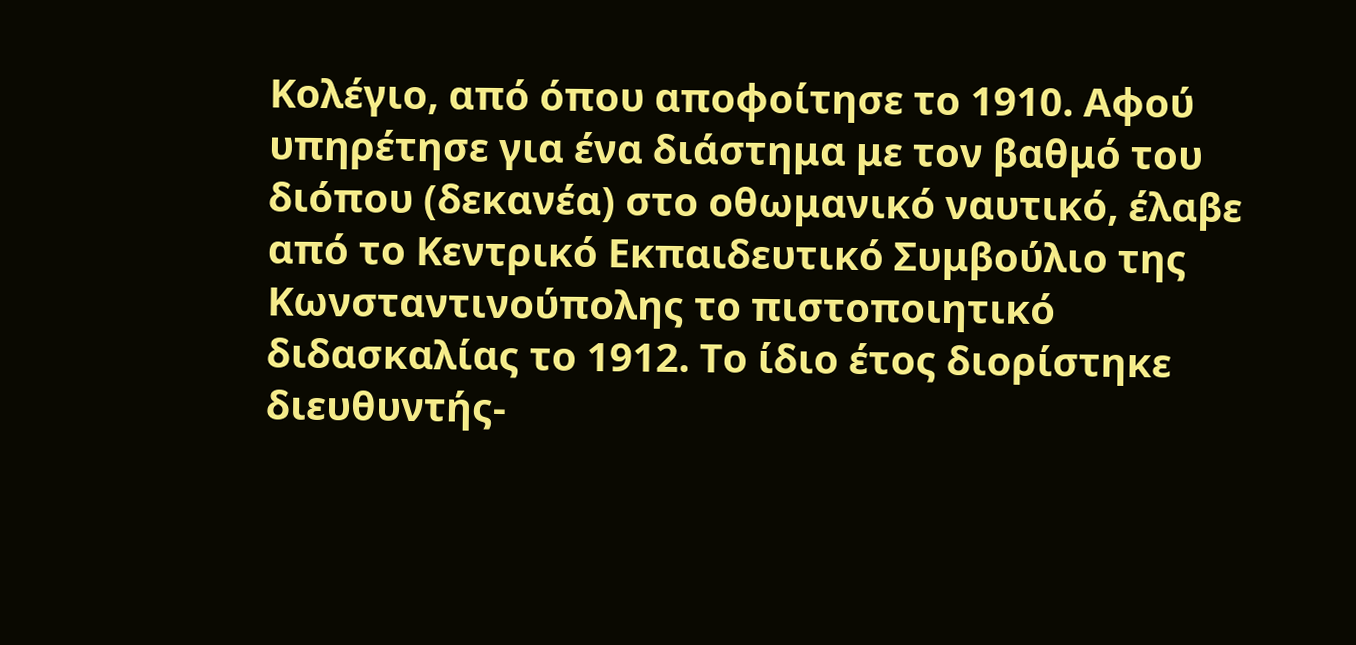Κολέγιο, από όπου αποφοίτησε το 1910. Αφού υπηρέτησε για ένα διάστημα με τον βαθμό του διόπου (δεκανέα) στο οθωμανικό ναυτικό, έλαβε από το Κεντρικό Εκπαιδευτικό Συμβούλιο της Κωνσταντινούπολης το πιστοποιητικό διδασκαλίας το 1912. Το ίδιο έτος διορίστηκε διευθυντής-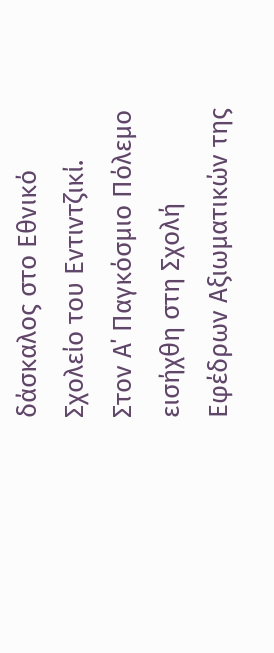δάσκαλος στο Εθνικό Σχολείο του Εντιντζικί. Στον Α΄ Παγκόσμιο Πόλεμο εισήχθη στη Σχολή Εφέδρων Αξιωματικών της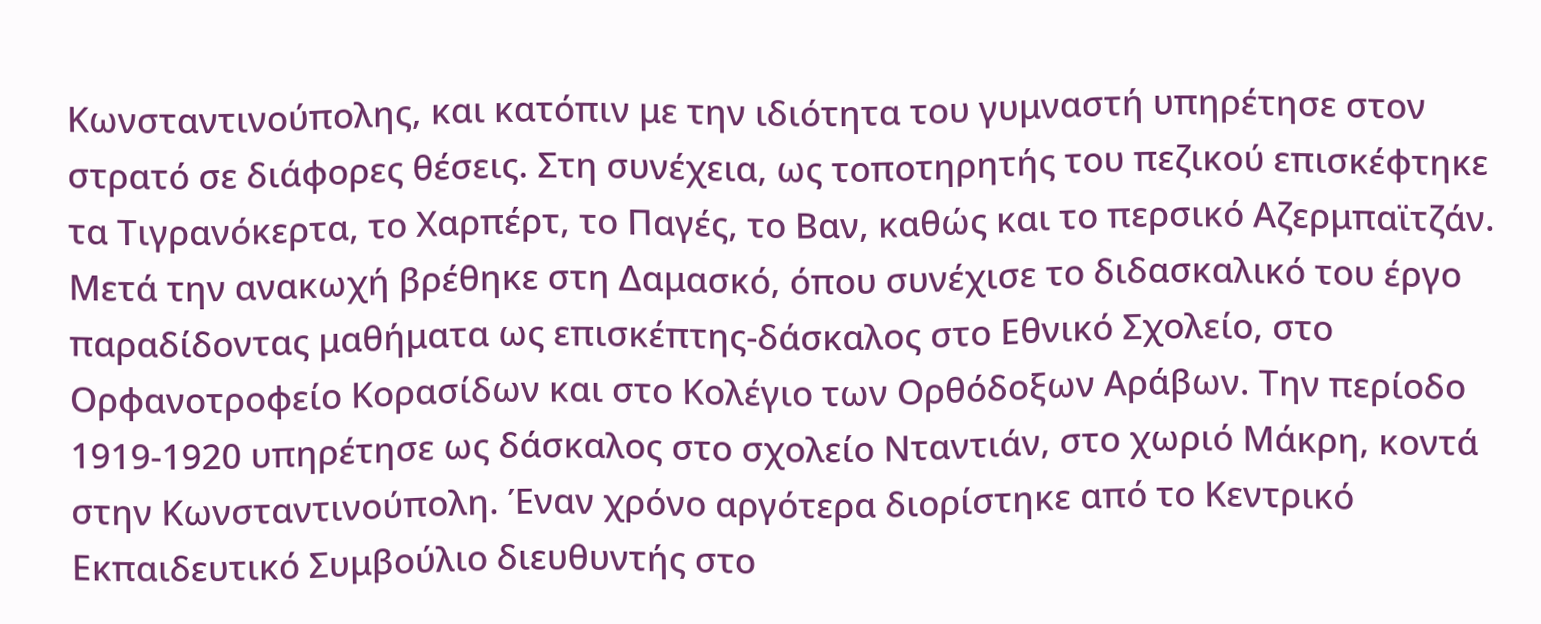Κωνσταντινούπολης, και κατόπιν με την ιδιότητα του γυμναστή υπηρέτησε στον στρατό σε διάφορες θέσεις. Στη συνέχεια, ως τοποτηρητής του πεζικού επισκέφτηκε τα Τιγρανόκερτα, το Χαρπέρτ, το Παγές, το Βαν, καθώς και το περσικό Αζερμπαϊτζάν. Μετά την ανακωχή βρέθηκε στη Δαμασκό, όπου συνέχισε το διδασκαλικό του έργο παραδίδοντας μαθήματα ως επισκέπτης-δάσκαλος στο Εθνικό Σχολείο, στο Ορφανοτροφείο Κορασίδων και στο Κολέγιο των Ορθόδοξων Αράβων. Την περίοδο 1919-1920 υπηρέτησε ως δάσκαλος στο σχολείο Νταντιάν, στο χωριό Μάκρη, κοντά στην Κωνσταντινούπολη. Έναν χρόνο αργότερα διορίστηκε από το Κεντρικό Εκπαιδευτικό Συμβούλιο διευθυντής στο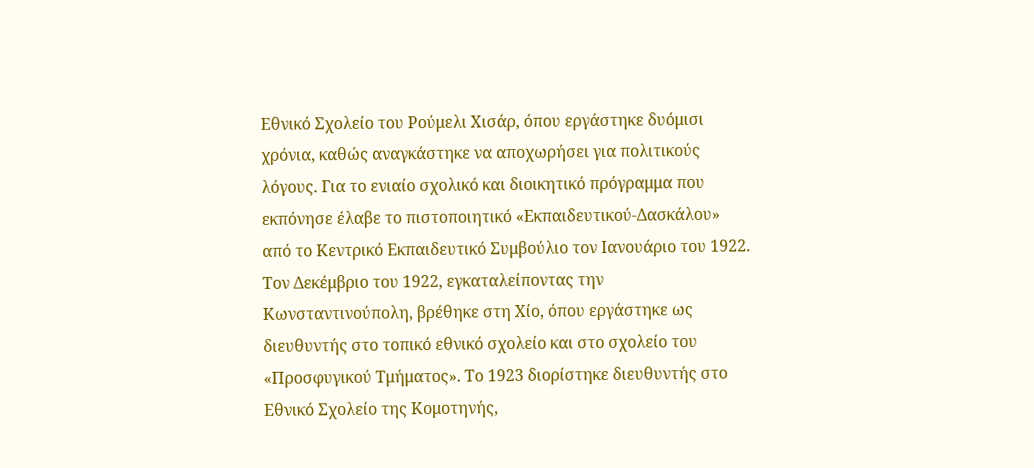Εθνικό Σχολείο του Ρούμελι Χισάρ, όπου εργάστηκε δυόμισι χρόνια, καθώς αναγκάστηκε να αποχωρήσει για πολιτικούς λόγους. Για το ενιαίο σχολικό και διοικητικό πρόγραμμα που εκπόνησε έλαβε το πιστοποιητικό «Εκπαιδευτικού-Δασκάλου» από το Κεντρικό Εκπαιδευτικό Συμβούλιο τον Ιανουάριο του 1922. Τον Δεκέμβριο του 1922, εγκαταλείποντας την Κωνσταντινούπολη, βρέθηκε στη Χίο, όπου εργάστηκε ως διευθυντής στο τοπικό εθνικό σχολείο και στο σχολείο του «Προσφυγικού Τμήματος». Το 1923 διορίστηκε διευθυντής στο Εθνικό Σχολείο της Κομοτηνής,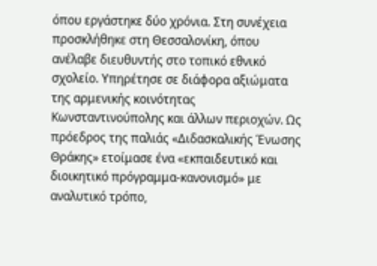όπου εργάστηκε δύο χρόνια. Στη συνέχεια προσκλήθηκε στη Θεσσαλονίκη, όπου ανέλαβε διευθυντής στο τοπικό εθνικό σχολείο. Υπηρέτησε σε διάφορα αξιώματα της αρμενικής κοινότητας Κωνσταντινούπολης και άλλων περιοχών. Ως πρόεδρος της παλιάς «Διδασκαλικής Ένωσης Θράκης» ετοίμασε ένα «εκπαιδευτικό και διοικητικό πρόγραμμα-κανονισμό» με αναλυτικό τρόπο,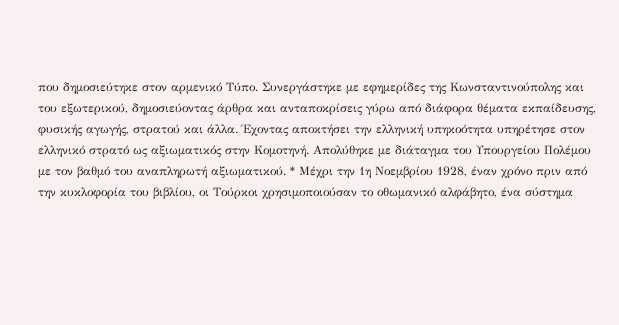που δημοσιεύτηκε στον αρμενικό Τύπο. Συνεργάστηκε με εφημερίδες της Κωνσταντινούπολης και του εξωτερικού, δημοσιεύοντας άρθρα και ανταποκρίσεις γύρω από διάφορα θέματα εκπαίδευσης, φυσικής αγωγής, στρατού και άλλα. Έχοντας αποκτήσει την ελληνική υπηκοότητα υπηρέτησε στον ελληνικό στρατό ως αξιωματικός στην Κομοτηνή. Απολύθηκε με διάταγμα του Υπουργείου Πολέμου με τον βαθμό του αναπληρωτή αξιωματικού. * Μέχρι την 1η Νοεμβρίου 1928, έναν χρόνο πριν από την κυκλοφορία του βιβλίου, οι Τούρκοι χρησιμοποιούσαν το οθωμανικό αλφάβητο, ένα σύστημα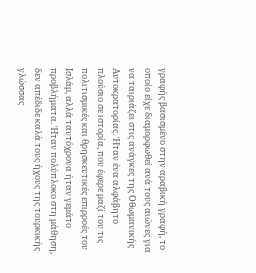γραφής βασισμένο στην αραβική γραφή, το οποίο είχε διαμορφωθεί ανά τους αιώνες για να ταιριάζει στις ανάγκες της Οθωμανικής Αυτοκρατορίας. Ήταν ένα αλφάβητο πλούσιο σε ιστορία, που έφερε μαζί του τις πολιτισμικές και θρησκευτικές επιρροές του Ισλάμ, αλλά ταυτόχρονα ήταν γεμάτο προβλήματα. Ήταν πολύπλοκο στη μάθηση, δεν απέδιδε καλά τους ήχους της τουρκικής γλώσσας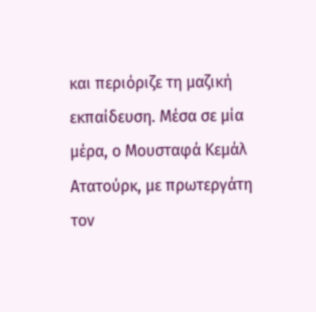και περιόριζε τη μαζική εκπαίδευση. Μέσα σε μία μέρα, ο Μουσταφά Κεμάλ Ατατούρκ, με πρωτεργάτη τον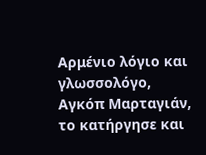Αρμένιο λόγιο και γλωσσολόγο, Αγκόπ Μαρταγιάν, το κατήργησε και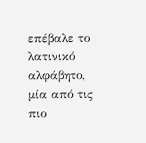επέβαλε το λατινικό αλφάβητο, μία από τις πιο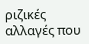ριζικές αλλαγές που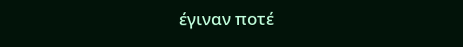έγιναν ποτέ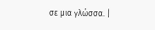σε μια γλώσσα. |